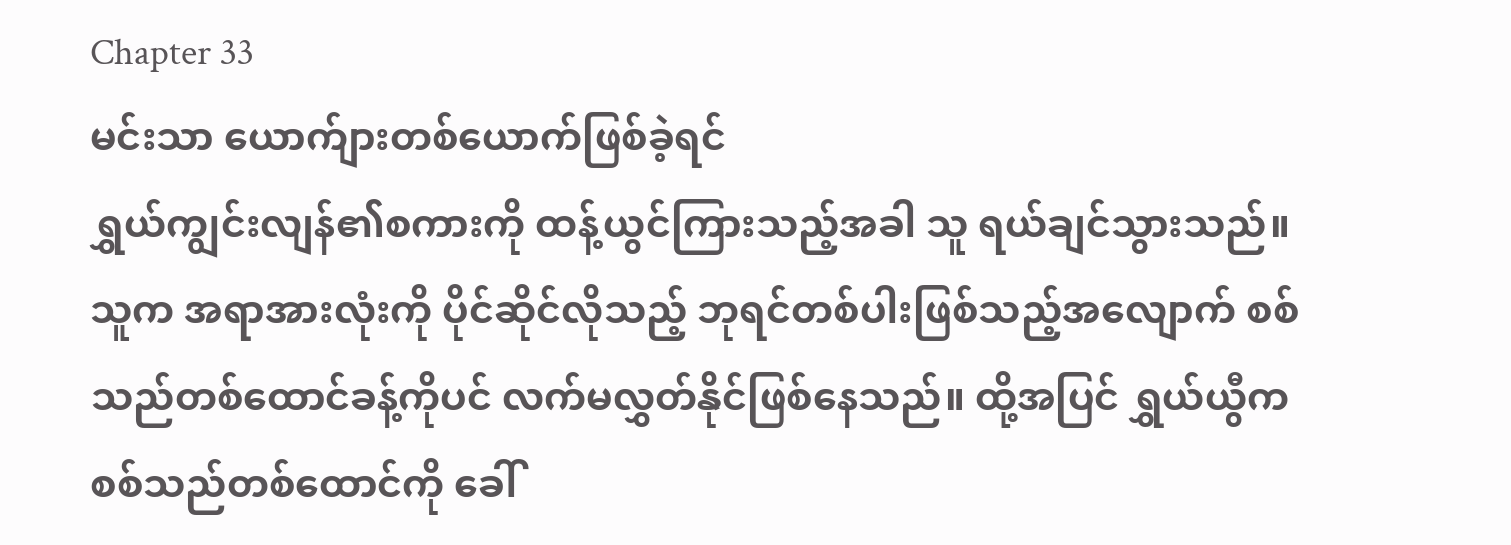Chapter 33
မင်းသာ ယောက်ျားတစ်ယောက်ဖြစ်ခဲ့ရင်
ရွှယ်ကျွင်းလျန်၏စကားကို ထန့်ယွင်ကြားသည့်အခါ သူ ရယ်ချင်သွားသည်။ သူက အရာအားလုံးကို ပိုင်ဆိုင်လိုသည့် ဘုရင်တစ်ပါးဖြစ်သည့်အလျောက် စစ်သည်တစ်ထောင်ခန့်ကိုပင် လက်မလွှတ်နိုင်ဖြစ်နေသည်။ ထို့အပြင် ရွှယ်ယွီက စစ်သည်တစ်ထောင်ကို ခေါ်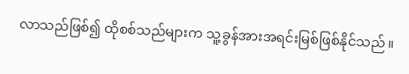လာသည်ဖြစ်၍ ထိုစစ်သည်များက သူ့ခွန်အားအရင်းမြစ်ဖြစ်နိုင်သည်။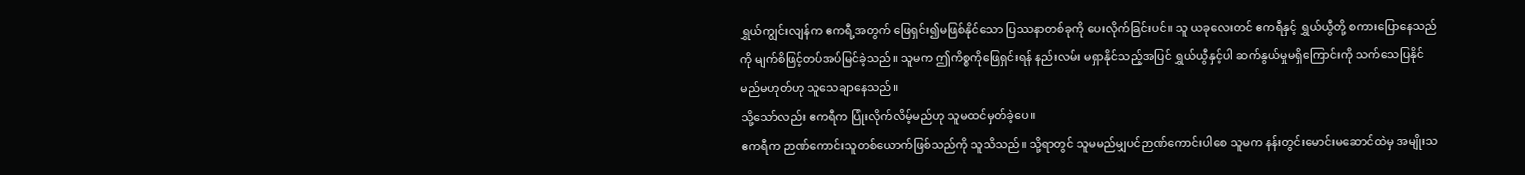ရွှယ်ကျွင်းလျန်က ဧကရီ့အတွက် ဖြေရှင်း၍မဖြစ်နိုင်သော ပြဿနာတစ်ခုကို ပေးလိုက်ခြင်းပင်။ သူ ယခုလေးတင် ဧကရီနှင့် ရွှယ်ယွီတို့ စကားပြောနေသည်ကို မျက်စိဖြင့်တပ်အပ်မြင်ခဲ့သည်။ သူမက ဤကိစ္စကိုဖြေရှင်းရန် နည်းလမ်း မရှာနိုင်သည့်အပြင် ရွှယ်ယွီနှင့်ပါ ဆက်နွယ်မှုမရှိကြောင်းကို သက်သေပြနိုင်မည်မဟုတ်ဟု သူသေချာနေသည်။
သို့သော်လည်း ဧကရီက ပြုံးလိုက်လိမ့်မည်ဟု သူမထင်မှတ်ခဲ့ပေ။
ဧကရီက ဉာဏ်ကောင်းသူတစ်ယောက်ဖြစ်သည်ကို သူသိသည်။ သို့ရာတွင် သူမမည်မျှပင်ဉာဏ်ကောင်းပါစေ သူမက နန်းတွင်းမောင်းမဆောင်ထဲမှ အမျိုးသ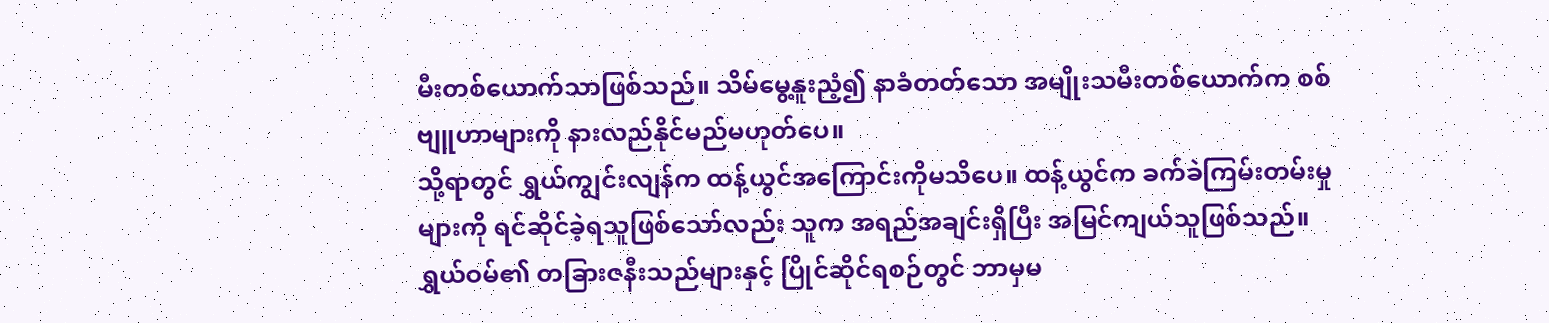မီးတစ်ယောက်သာဖြစ်သည်။ သိမ်မွေ့နူးညံ့၍ နာခံတတ်သော အမျိုးသမီးတစ်ယောက်က စစ်ဗျူဟာများကို နားလည်နိုင်မည်မဟုတ်ပေ။
သို့ရာတွင် ရွှယ်ကျွင်းလျန်က ထန့်ယွင်အကြောင်းကိုမသိပေ။ ထန့်ယွင်က ခက်ခဲကြမ်းတမ်းမှုများကို ရင်ဆိုင်ခဲ့ရသူဖြစ်သော်လည်း သူက အရည်အချင်းရှိပြီး အမြင်ကျယ်သူဖြစ်သည်။ ရွှယ်ဝမ်၏ တခြားဇနီးသည်များနှင့် ပြိုင်ဆိုင်ရစဉ်တွင် ဘာမှမ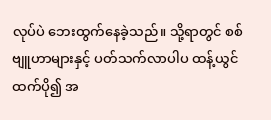လုပ်ပဲ ဘေးထွက်နေခဲ့သည်။ သို့ရာတွင် စစ်ဗျူဟာများနှင့် ပတ်သက်လာပါပ ထန့်ယွင်ထက်ပို၍ အ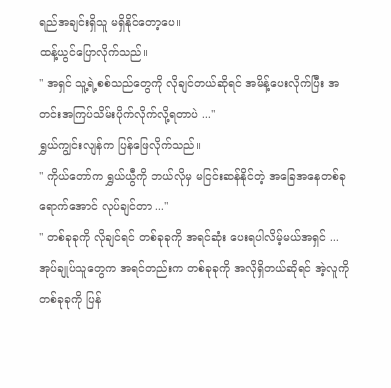ရည်အချင်းရှိသူ မရှိနိုင်တော့ပေ။
ထန့်ယွင်ပြောလိုက်သည်။
" အရှင် သူ့ရဲ့စစ်သည်တွေကို လိုချင်တယ်ဆိုရင် အမိန့်ပေးလိုက်ပြီး အတင်းအကြပ်သိမ်းပိုက်လိုက်လို့ရတာပဲ ..."
ရွှယ်ကျွင်းလျန်က ပြန်ဖြေလိုက်သည်။
" ကိုယ်တော်က ရွှယ်ယွီကို ဘယ်လိုမှ မငြင်းဆန်နိုင်တဲ့ အခြေအနေတစ်ခုရောက်အောင် လုပ်ချင်တာ ..."
" တစ်ခုခုကို လိုချင်ရင် တစ်ခုခုကို အရင်ဆုံး ပေးရပါလိမ့်မယ်အရှင် ... အုပ်ချုပ်သူတွေက အရင်တည်းက တစ်ခုခုကို အလိုရှိတယ်ဆိုရင် အဲ့လူကို တစ်ခုခုကို ပြန်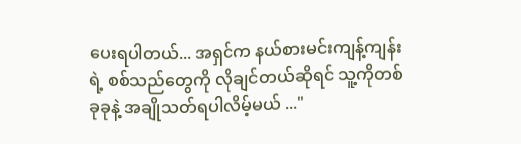ပေးရပါတယ်... အရှင်က နယ်စားမင်းကျန့်ကျန်းရဲ့ စစ်သည်တွေကို လိုချင်တယ်ဆိုရင် သူ့ကိုတစ်ခုခုနဲ့ အချိုသတ်ရပါလိမ့်မယ် ..."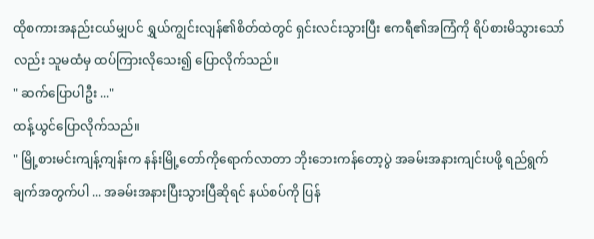ထိုစကားအနည်းငယ်မျှပင် ရွှယ်ကျွင်းလျန်၏စိတ်ထဲတွင် ရှင်းလင်းသွားပြီး ဧကရီ၏အကြံကို ရိပ်စားမိသွားသော်လည်း သူမထံမှ ထပ်ကြားလိုသေး၍ ပြောလိုက်သည်။
" ဆက်ပြောပါဦး ..."
ထန့်ယွင်ပြောလိုက်သည်။
" မြို့စားမင်းကျန့်ကျန်းက နန်းမြို့တော်ကိုရောက်လာတာ ဘိုးဘေးကန်တော့ပွဲ အခမ်းအနားကျင်းပဖို့ ရည်ရွက်ချက်အတွက်ပါ ... အခမ်းအနားပြီးသွားပြီဆိုရင် နယ်စပ်ကို ပြန်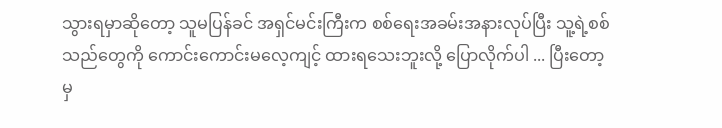သွားရမှာဆိုတော့ သူမပြန်ခင် အရှင်မင်းကြီးက စစ်ရေးအခမ်းအနားလုပ်ပြီး သူ့ရဲ့စစ်သည်တွေကို ကောင်းကောင်းမလေ့ကျင့် ထားရသေးဘူးလို့ ပြောလိုက်ပါ ... ပြီးတော့မှ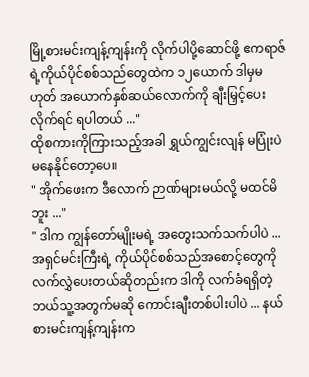မြို့စားမင်းကျန့်ကျန်းကို လိုက်ပါပို့ဆောင်ဖို့ ဧကရာဇ်ရဲ့ကိုယ်ပိုင်စစ်သည်တွေထဲက ၁၂ယောက် ဒါမှမဟုတ် အယောက်နှစ်ဆယ်လောက်ကို ချီးမြှင့်ပေးလိုက်ရင် ရပါတယ် ..."
ထိုစကားကိုကြားသည့်အခါ ရွှယ်ကျွင်းလျန် မပြုံးပဲ မနေနိုင်တော့ပေ။
" အိုက်ဖေးက ဒီလောက် ဉာဏ်များမယ်လို့ မထင်မိဘူး ..."
" ဒါက ကျွန်တော်မျိုးမရဲ့ အတွေးသက်သက်ပါပဲ ... အရှင်မင်းကြီးရဲ့ ကိုယ်ပိုင်စစ်သည်အစောင့်တွေကို လက်လွှဲပေးတယ်ဆိုတည်းက ဒါကို လက်ခံရရှိတဲ့ ဘယ်သူ့အတွက်မဆို ကောင်းချီးတစ်ပါးပါပဲ ... နယ်စားမင်းကျန့်ကျန်းက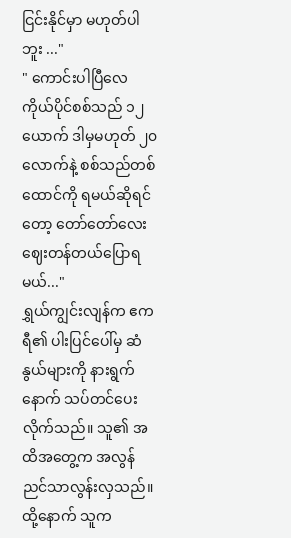ငြင်းနိုင်မှာ မဟုတ်ပါဘူး ..."
" ကောင်းပါပြီလေ ကိုယ်ပိုင်စစ်သည် ၁၂ယောက် ဒါမှမဟုတ် ၂၀လောက်နဲ့ စစ်သည်တစ်ထောင်ကို ရမယ်ဆိုရင်တော့ တော်တော်လေး ဈေးတန်တယ်ပြောရမယ်..."
ရွှယ်ကျွင်းလျန်က ဧကရီ၏ ပါးပြင်ပေါ်မှ ဆံနွယ်များကို နားရွက်နောက် သပ်တင်ပေးလိုက်သည်။ သူ၏ အထိအတွေ့က အလွန်ညင်သာလွန်းလှသည်။ ထို့နောက် သူက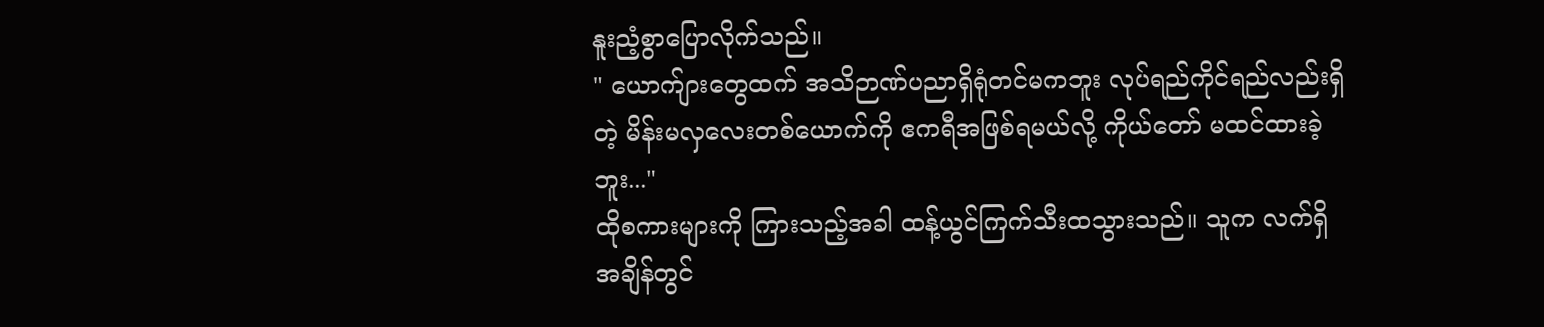နူးညံ့စွာပြောလိုက်သည်။
" ယောက်ျားတွေထက် အသိဉာဏ်ပညာရှိရုံတင်မကဘူး လုပ်ရည်ကိုင်ရည်လည်းရှိတဲ့ မိန်းမလှလေးတစ်ယောက်ကို ဧကရီအဖြစ်ရမယ်လို့ ကိုယ်တော် မထင်ထားခဲ့ဘူး..."
ထိုစကားများကို ကြားသည့်အခါ ထန့်ယွင်ကြက်သီးထသွားသည်။ သူက လက်ရှိအချိန်တွင်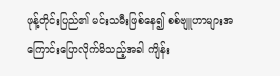ဖုန့်တိုင်းပြည်၏ မင်းသမီးဖြစ်နေ၍ စစ်ဗျူဟာများအကြောင်းပြောလိုက်မိသည့်အခါ ကျိန်း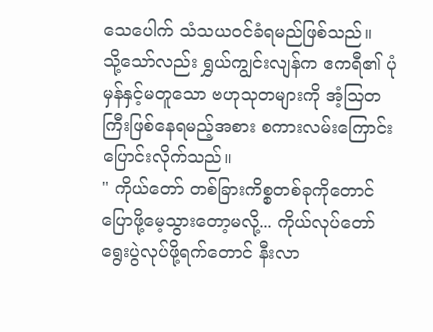သေပေါက် သံသယဝင်ခံရမည်ဖြစ်သည်။
သို့သော်လည်း ရွှယ်ကျွင်းလျန်က ဧကရီ၏ ပုံမှန်နှင့်မတူသော ဗဟုသုတများကို အံ့ဩတကြီးဖြစ်နေရမည့်အစား စကားလမ်းကြောင်းပြောင်းလိုက်သည်။
" ကိုယ်တော် တစ်ခြားကိစ္စတစ်ခုကိုတောင် ပြောဖို့မေ့သွားတော့မလို့... ကိုယ်လုပ်တော်ရွေးပွဲလုပ်ဖို့ရက်တောင် နီးလာ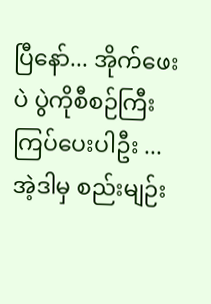ပြီနော်... အိုက်ဖေးပဲ ပွဲကိုစီစဉ်ကြီးကြပ်ပေးပါဦး ... အဲ့ဒါမှ စည်းမျဉ်း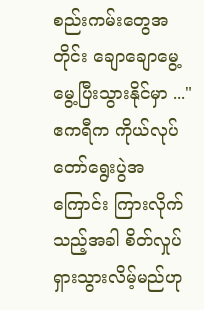စည်းကမ်းတွေအတိုင်း ချောချောမွေ့မွေ့ပြီးသွားနိုင်မှာ ..."
ဧကရီက ကိုယ်လုပ်တော်ရွေးပွဲအကြောင်း ကြားလိုက်သည့်အခါ စိတ်လှုပ်ရှားသွားလိမ့်မည်ဟု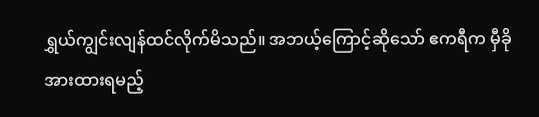ရွှယ်ကျွင်းလျန်ထင်လိုက်မိသည်။ အဘယ့်ကြောင့်ဆိုသော် ဧကရီက မှီခိုအားထားရမည့်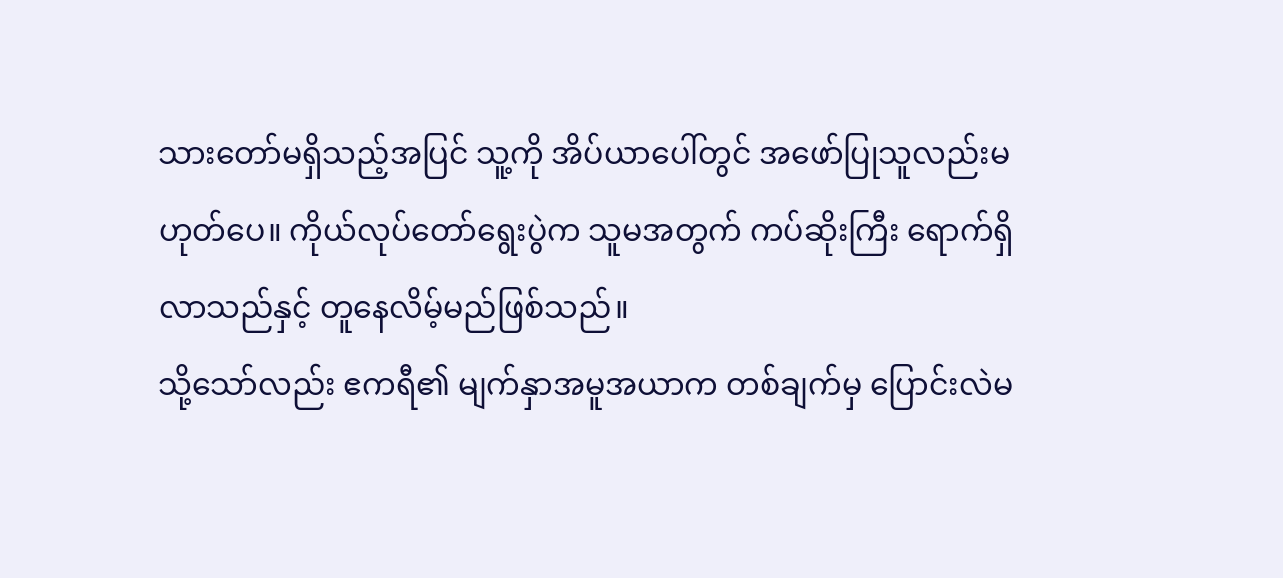သားတော်မရှိသည့်အပြင် သူ့ကို အိပ်ယာပေါ်တွင် အဖော်ပြုသူလည်းမဟုတ်ပေ။ ကိုယ်လုပ်တော်ရွေးပွဲက သူမအတွက် ကပ်ဆိုးကြီး ရောက်ရှိလာသည်နှင့် တူနေလိမ့်မည်ဖြစ်သည်။
သို့သော်လည်း ဧကရီ၏ မျက်နှာအမူအယာက တစ်ချက်မှ ပြောင်းလဲမ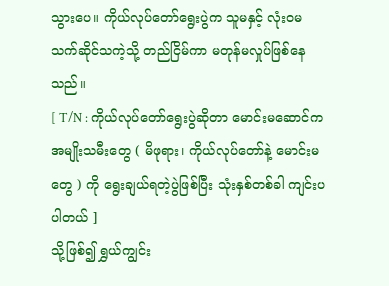သွားပေ။ ကိုယ်လုပ်တော်ရွေးပွဲက သူမနှင့် လုံးဝမသက်ဆိုင်သကဲ့သို့ တည်ငြိမ်ကာ မတုန်မလှုပ်ဖြစ်နေသည်။
[ T/N : ကိုယ်လုပ်တော်ရွေးပွဲဆိုတာ မောင်းမဆောင်က အမျိုးသမီးတွေ ( မိဖုရား၊ ကိုယ်လုပ်တော်နဲ့ မောင်းမတွေ ) ကို ရွေးချယ်ရတဲ့ပွဲဖြစ်ပြီး သုံးနှစ်တစ်ခါ ကျင်းပပါတယ် ]
သို့ဖြစ်၍ ရွှယ်ကျွင်း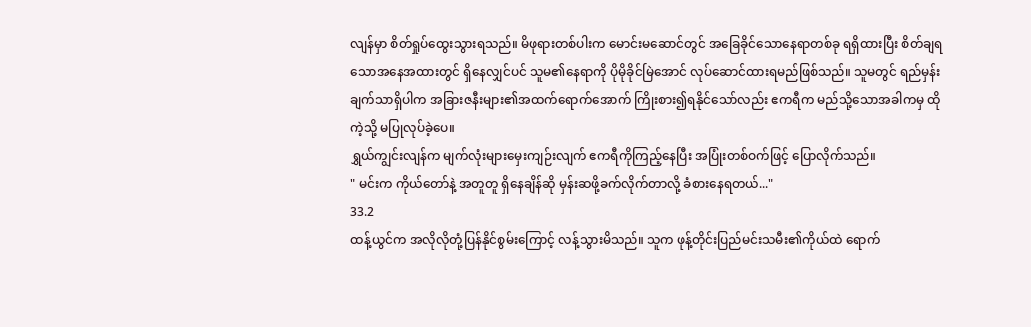လျန်မှာ စိတ်ရှုပ်ထွေးသွားရသည်။ မိဖုရားတစ်ပါးက မောင်းမဆောင်တွင် အခြေခိုင်သောနေရာတစ်ခု ရရှိထားပြီး စိတ်ချရသောအနေအထားတွင် ရှိနေလျှင်ပင် သူမ၏နေရာကို ပိုမိုခိုင်မြဲအောင် လုပ်ဆောင်ထားရမည်ဖြစ်သည်။ သူမတွင် ရည်မှန်းချက်သာရှိပါက အခြားဇနီးများ၏အထက်ရောက်အောက် ကြိုးစား၍ရနိုင်သော်လည်း ဧကရီက မည်သို့သောအခါကမှ ထိုကဲ့သို့ မပြုလုပ်ခဲ့ပေ။
ရွှယ်ကျွင်းလျန်က မျက်လုံးများမှေးကျဉ်းလျက် ဧကရီကိုကြည့်နေပြီး အပြုံးတစ်ဝက်ဖြင့် ပြောလိုက်သည်။
" မင်းက ကိုယ်တော်နဲ့ အတူတူ ရှိနေချိန်ဆို မှန်းဆဖို့ခက်လိုက်တာလို့ ခံစားနေရတယ်..."
33.2
ထန့်ယွင်က အလိုလိုတုံ့ပြန်နိုင်စွမ်းကြောင့် လန့်သွားမိသည်။ သူက ဖုန့်တိုင်းပြည်မင်းသမီး၏ကိုယ်ထဲ ရောက်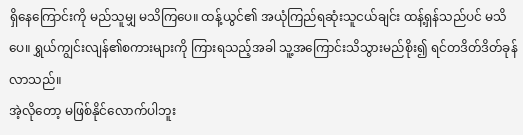ရှိနေကြောင်းကို မည်သူမျှ မသိကြပေ။ ထန့်ယွင်၏ အယုံကြည်ရဆုံးသူငယ်ချင်း ထန့်ရှန်သည်ပင် မသိပေ။ ရွှယ်ကျွင်းလျန်၏စကားများကို ကြားရသည့်အခါ သူ့အကြောင်းသိသွားမည်စိုး၍ ရင်တဒိတ်ဒိတ်ခုန်လာသည်။
အဲ့လိုတော့ မဖြစ်နိုင်လောက်ပါဘူး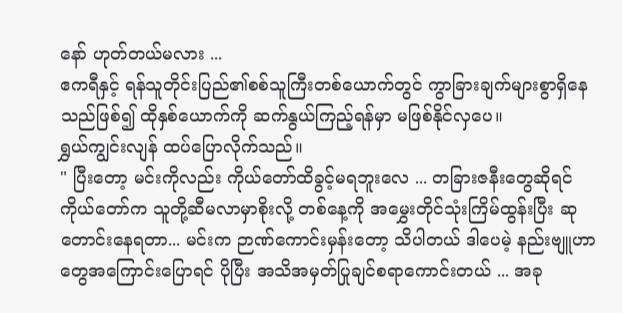နော် ဟုတ်တယ်မလား ...
ဧကရီနှင့် ရန်သူတိုင်းပြည်၏စစ်သူကြီးတစ်ယောက်တွင် ကွာခြားချက်များစွာရှိနေသည်ဖြစ်၍ ထိုနှစ်ယောက်ကို ဆက်နွယ်ကြည့်ရန်မှာ မဖြစ်နိုင်လှပေ။
ရွှယ်ကျွင်းလျန် ထပ်ပြောလိုက်သည်။
" ပြီးတော့ မင်းကိုလည်း ကိုယ်တော်ထိခွင့်မရဘူးလေ ... တခြားဇနီးတွေဆိုရင် ကိုယ်တော်က သူတို့ဆီမလာမှာစိုးလို့ တစ်နေ့ကို အမွှေးတိုင်သုံးကြိမ်ထွန်းပြီး ဆုတောင်းနေရတာ... မင်းက ဉာဏ်ကောင်းမှန်းတော့ သိပါတယ် ဒါပေမဲ့ နည်းဗျူဟာတွေအကြောင်းပြောရင် ပိုပြီး အသိအမှတ်ပြုချင်စရာကောင်းတယ် ... အခု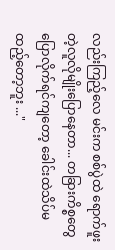လည်းကြည့်လေ မင်းက စစ်ပွဲထဲ ရောက်ဖူးတဲ့လူလိုမျိုးပြောနေတာ... တခြားကိစ္စတွေ ပြောလိုက်ရင်ကျတော့ ခေါင်းထဲသိပ်မထည့်တော့ဘူး ..."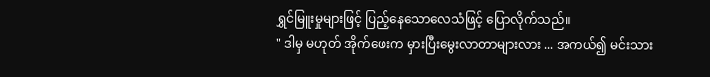ရွှင်မြူးမှုများဖြင့် ပြည့်နေသောလေသံဖြင့် ပြောလိုက်သည်။
" ဒါမှ မဟုတ် အိုက်ဖေးက မှားပြီးမွေးလာတာများလား ... အကယ်၍ မင်းသား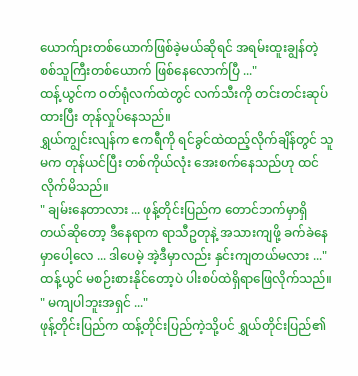ယောက်ျားတစ်ယောက်ဖြစ်ခဲ့မယ်ဆိုရင် အရမ်းထူးချွန်တဲ့ စစ်သူကြီးတစ်ယောက် ဖြစ်နေလောက်ပြီ ..."
ထန့်ယွင်က ဝတ်ရုံလက်ထဲတွင် လက်သီးကို တင်းတင်းဆုပ်ထားပြီး တုန်လှုပ်နေသည်။
ရွှယ်ကျွင်းလျန်က ဧကရီကို ရင်ခွင်ထဲထည့်လိုက်ချိန်တွင် သူမက တုန်ယင်ပြီး တစ်ကိုယ်လုံး အေးစက်နေသည်ဟု ထင်လိုက်မိသည်။
" ချမ်းနေတာလား ... ဖုန့်တိုင်းပြည်က တောင်ဘက်မှာရှိတယ်ဆိုတော့ ဒီနေရာက ရာသီဥတုနဲ့ အသားကျဖို့ ခက်ခဲနေမှာပေါ့လေ ... ဒါပေမဲ့ အဲ့ဒီမှာလည်း နှင်းကျတယ်မလား ..."
ထန့်ယွင် မစဉ်းစားနိုင်တော့ပဲ ပါးစပ်ထဲရှိရာဖြေလိုက်သည်။
" မကျပါဘူးအရှင် ..."
ဖုန့်တိုင်းပြည်က ထန့်တိုင်းပြည်ကဲ့သို့ပင် ရွှယ်တိုင်းပြည်၏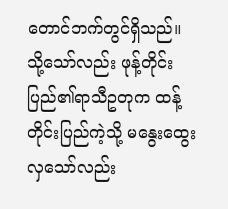တောင်ဘက်တွင်ရှိသည်။ သို့သော်လည်း ဖုန့်တိုင်းပြည်၏ရာသီဥတုက ထန့်တိုင်းပြည်ကဲ့သို့ မနွေးထွေးလှသော်လည်း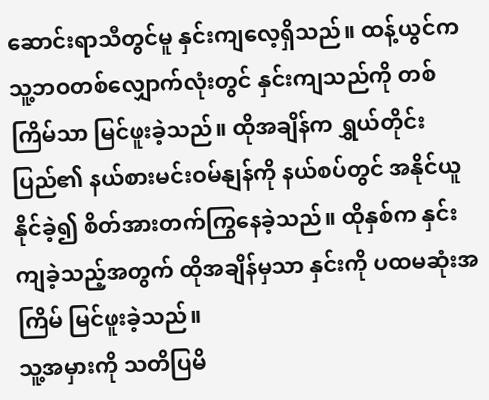ဆောင်းရာသီတွင်မူ နှင်းကျလေ့ရှိသည်။ ထန့်ယွင်က သူ့ဘဝတစ်လျှောက်လုံးတွင် နှင်းကျသည်ကို တစ်ကြိမ်သာ မြင်ဖူးခဲ့သည်။ ထိုအချိန်က ရွှယ်တိုင်းပြည်၏ နယ်စားမင်းဝမ်နျန်ကို နယ်စပ်တွင် အနိုင်ယူနိုင်ခဲ့၍ စိတ်အားတက်ကြွနေခဲ့သည်။ ထိုနှစ်က နှင်းကျခဲ့သည့်အတွက် ထိုအချိန်မှသာ နှင်းကို ပထမဆုံးအကြိမ် မြင်ဖူးခဲ့သည်။
သူ့အမှားကို သတိပြမိ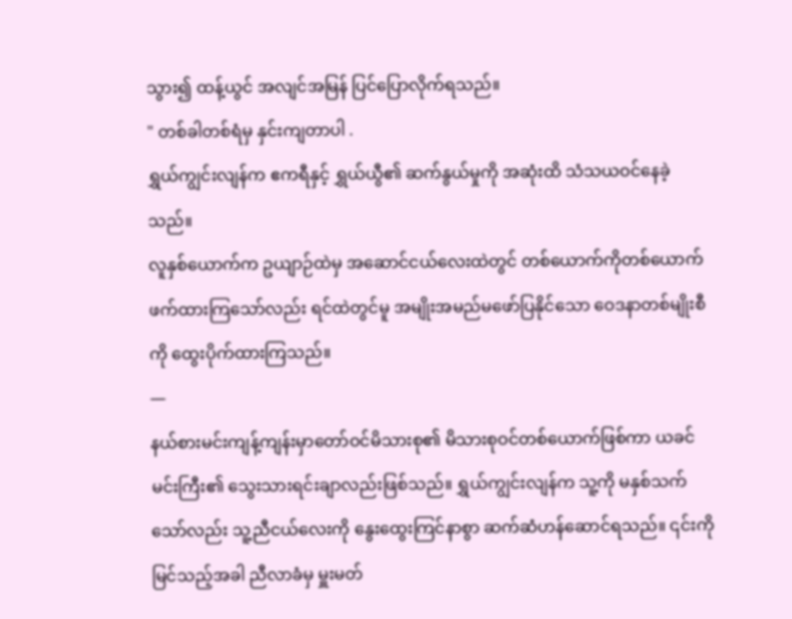သွား၍ ထန့်ယွင် အလျင်အမြန် ပြင်ပြောလိုက်ရသည်။
" တစ်ခါတစ်ရံမှ နှင်းကျတာပါ .
ရွှယ်ကျွင်းလျန်က ဧကရီနှင့် ရွှယ်ယွီ၏ ဆက်နွယ်မှုကို အဆုံးထိ သံသယဝင်နေခဲ့သည်။
လူနှစ်ယောက်က ဥယျာဉ်ထဲမှ အဆောင်ငယ်လေးထဲတွင် တစ်ယောက်ကိုတစ်ယောက် ဖက်ထားကြသော်လည်း ရင်ထဲတွင်မူ အမျိုးအမည်မဖော်ပြနိုင်သော ဝေဒနာတစ်မျိုးစီကို ထွေးပိုက်ထားကြသည်။
—
နယ်စားမင်းကျန့်ကျန်းမှာတော်ဝင်မိသားစု၏ မိသားစုဝင်တစ်ယောက်ဖြစ်ကာ ယခင်မင်းကြီး၏ သွေးသားရင်းချာလည်းဖြစ်သည်။ ရွှယ်ကျွင်းလျန်က သူ့ကို မနှစ်သက်သော်လည်း သူ့ညီငယ်လေးကို နွေးထွေးကြင်နာစွာ ဆက်ဆံဟန်ဆောင်ရသည်။ ၎င်းကိုမြင်သည့်အခါ ညီလာခံမှ မှူးမတ်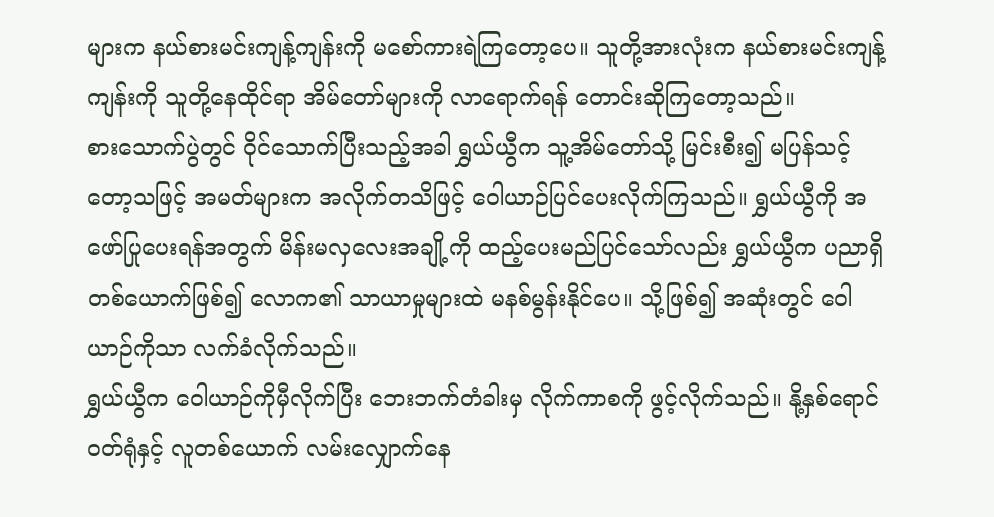များက နယ်စားမင်းကျန့်ကျန်းကို မစော်ကားရဲကြတော့ပေ။ သူတို့အားလုံးက နယ်စားမင်းကျန့်ကျန်းကို သူတို့နေထိုင်ရာ အိမ်တော်များကို လာရောက်ရန် တောင်းဆိုကြတော့သည်။
စားသောက်ပွဲတွင် ဝိုင်သောက်ပြီးသည့်အခါ ရွှယ်ယွီက သူ့အိမ်တော်သို့ မြင်းစီး၍ မပြန်သင့်တော့သဖြင့် အမတ်များက အလိုက်တသိဖြင့် ဝေါယာဉ်ပြင်ပေးလိုက်ကြသည်။ ရွှယ်ယွီကို အဖော်ပြုပေးရန်အတွက် မိန်းမလှလေးအချို့ကို ထည့်ပေးမည်ပြင်သော်လည်း ရွှယ်ယွီက ပညာရှိတစ်ယောက်ဖြစ်၍ လောက၏ သာယာမှုများထဲ မနစ်မွန်းနိုင်ပေ။ သို့ဖြစ်၍ အဆုံးတွင် ဝေါယာဉ်ကိုသာ လက်ခံလိုက်သည်။
ရွှယ်ယွီက ဝေါယာဉ်ကိုမှီလိုက်ပြီး ဘေးဘက်တံခါးမှ လိုက်ကာစကို ဖွင့်လိုက်သည်။ နို့နှစ်ရောင်ဝတ်ရုံနှင့် လူတစ်ယောက် လမ်းလျှောက်နေ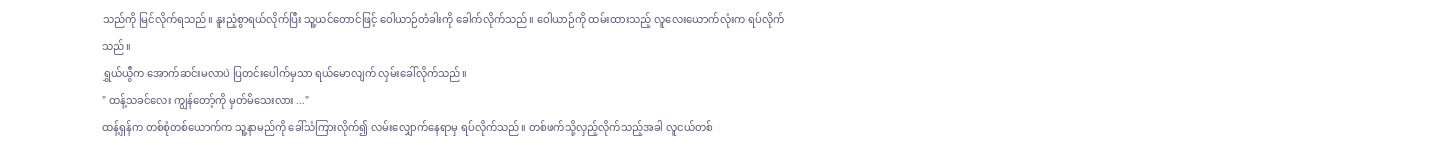သည်ကို မြင်လိုက်ရသည်။ နူးညံ့စွာရယ်လိုက်ပြီး သူ့ယင်တောင်ဖြင့် ဝေါယာဉ်တံခါးကို ခေါက်လိုက်သည်။ ဝေါယာဉ်ကို ထမ်းထားသည့် လူလေးယောက်လုံးက ရပ်လိုက်သည်။
ရွှယ်ယွီက အောက်ဆင်းမလာပဲ ပြတင်းပေါက်မှသာ ရယ်မောလျက် လှမ်းခေါ်လိုက်သည်။
" ထန့်သခင်လေး ကျွန်တော့်ကို မှတ်မိသေးလား ..."
ထန့်ရှန်က တစ်စုံတစ်ယောက်က သူ့နာမည်ကို ခေါ်သံကြားလိုက်၍ လမ်းလျှောက်နေရာမှ ရပ်လိုက်သည်။ တစ်ဖက်သို့လှည့်လိုက်သည့်အခါ လူငယ်တစ်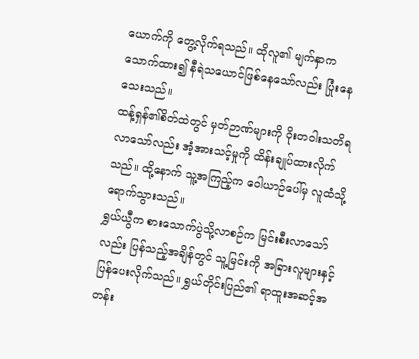ယောက်ကို တွေ့လိုက်ရသည်။ ထိုလူ၏ မျက်နှာက သောက်ထား၍ နီရဲသယောင်ဖြစ်နေသော်လည်း ပြုံးနေသေးသည်။
ထန့်ရှန်၏စိတ်ထဲတွင် မှတ်ဉာဏ်များကို ဝိုးတဝါးသတိရလာသော်လည်း အံ့အားသင့်မှုကို ထိန်းချုပ်ထားလိုက်သည်။ ထို့နောက် သူ့အကြည့်က ဝေါယာဉ်ပေါ်မှ လူထံသို့ရောက်သွားသည်။
ရွှယ်ယွီက စားသောက်ပွဲသို့လာစဉ်က မြင်းစီးလာသော်လည်း ပြန်သည့်အချိန်တွင် သူ့မြင်းကို အခြားလူများနှင့် ပြန်ပေးလိုက်သည်။ ရွှယ်တိုင်းပြည်၏ ရာထူးအဆင့်အတန်း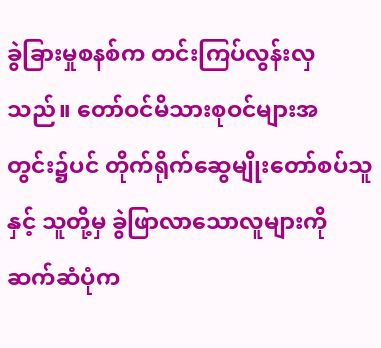ခွဲခြားမှုစနစ်က တင်းကြပ်လွန်းလှသည်။ တော်ဝင်မိသားစုဝင်များအတွင်း၌ပင် တိုက်ရိုက်ဆွေမျိုးတော်စပ်သူနှင့် သူတို့မှ ခွဲဖြာလာသောလူများကို ဆက်ဆံပုံက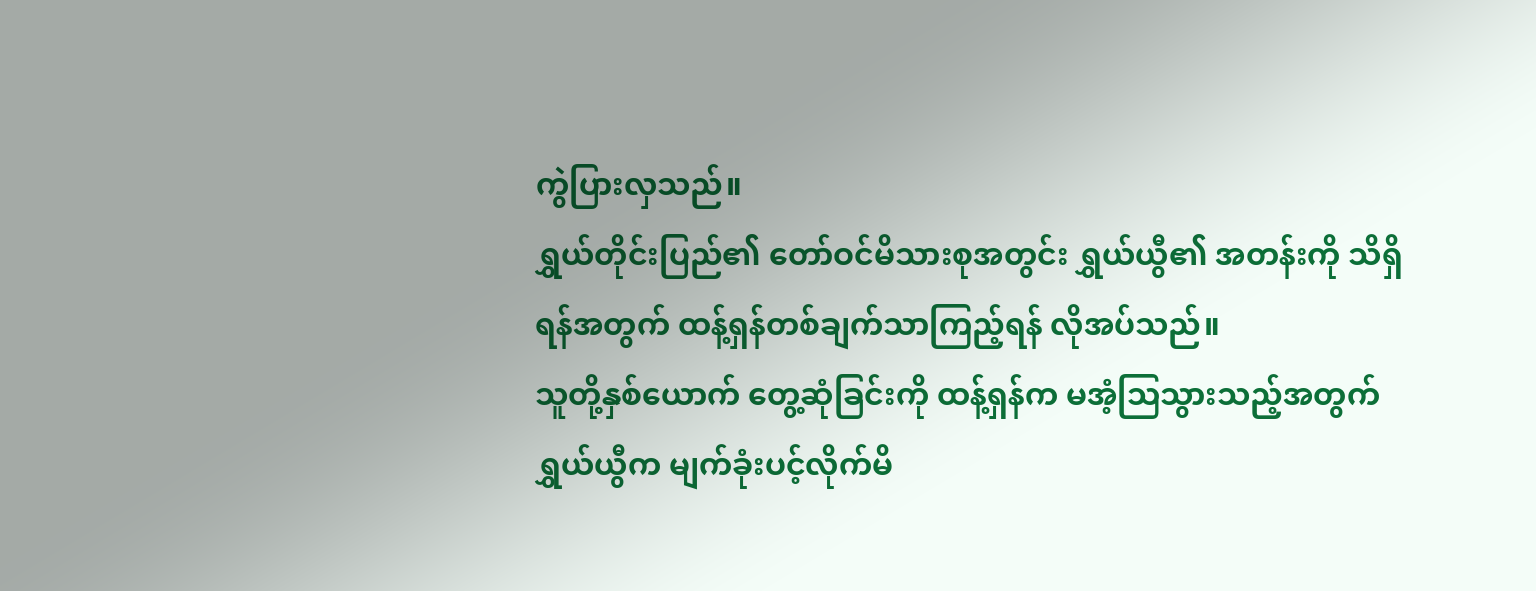ကွဲပြားလှသည်။
ရွှယ်တိုင်းပြည်၏ တော်ဝင်မိသားစုအတွင်း ရွှယ်ယွီ၏ အတန်းကို သိရှိရန်အတွက် ထန့်ရှန်တစ်ချက်သာကြည့်ရန် လိုအပ်သည်။
သူတို့နှစ်ယောက် တွေ့ဆုံခြင်းကို ထန့်ရှန်က မအံ့ဩသွားသည့်အတွက် ရွှယ်ယွီက မျက်ခုံးပင့်လိုက်မိ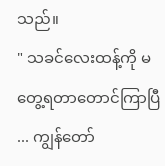သည်။
" သခင်လေးထန့်ကို မတွေ့ရတာတောင်ကြာပြီ ... ကျွန်တော်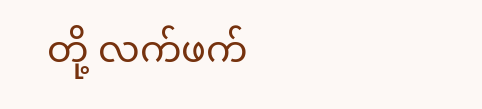တို့ လက်ဖက်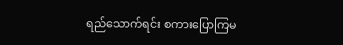ရည်သောက်ရင်း စကားပြောကြမ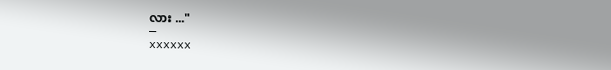လား ..."
—
xxxxxx